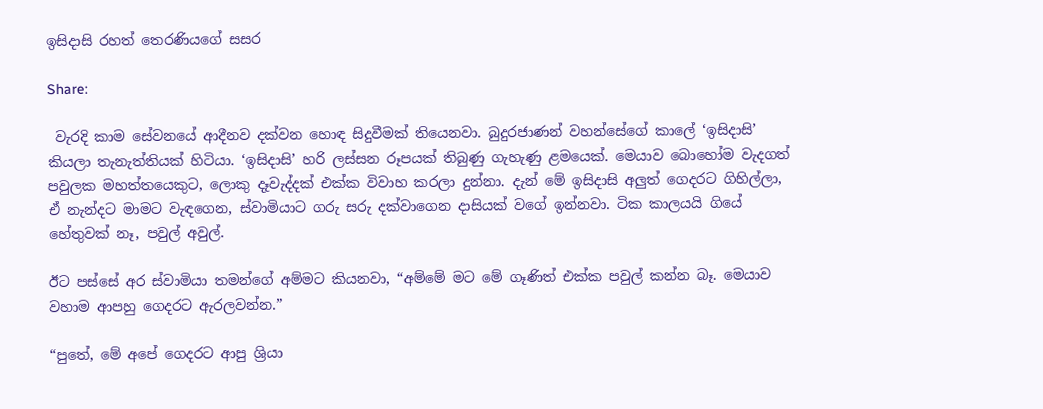ඉසිදාසි රහත් තෙරණියගේ සසර

Share:

 වැරදි කාම සේවනයේ ආදීනව දක්වන හොඳ සිදුවීමක් තියෙනවා. බුදුරජාණන් වහන්සේගේ කාලේ ‘ඉසිදාසි’ කියලා තැනැත්තියක් හිටියා. ‘ඉසිදාසි’ හරි ලස්සන රූපයක් තිබුණු ගැහැණු ළමයෙක්. මෙයාව බොහෝම වැදගත් පවුලක මහත්තයෙකුට, ලොකු දෑවැද්දක් එක්ක විවාහ කරලා දුන්නා. දැන් මේ ඉසිදාසි අලුත් ගෙදරට ගිහිල්ලා, ඒ නැන්දට මාමට වැඳගෙන, ස්වාමියාට ගරු සරු දක්වාගෙන දාසියක් වගේ ඉන්නවා. ටික කාලයයි ගියේ හේතුවක් නෑ, පවුල් අවුල්.

ඊට පස්සේ අර ස්වාමියා තමන්ගේ අම්මට කියනවා, “අම්මේ මට මේ ගෑණිත් එක්ක පවුල් කන්න බෑ. මෙයාව වහාම ආපහු ගෙදරට ඇරලවන්න.”

“පුතේ, මේ අපේ ගෙදරට ආපු ශ්‍රියා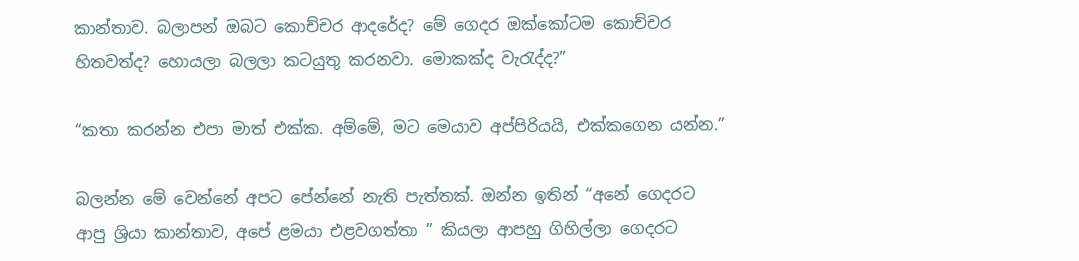කාන්තාව. බලාපන් ඔබට කොච්චර ආදරේද? මේ ගෙදර ඔක්කෝටම කොච්චර හිතවත්ද? හොයලා බලලා කටයුතු කරනවා. මොකක්ද වැරැද්ද?”

“කතා කරන්න එපා මාත් එක්ක. අම්මේ, මට මෙයාව අප්පිරියයි, එක්කගෙන යන්න.”

බලන්න මේ වෙන්නේ අපට පේන්නේ නැති පැත්තක්. ඔන්න ඉතින් “අනේ ගෙදරට ආපු ශ්‍රියා කාන්තාව, අපේ ළමයා එළවගත්තා ” කියලා ආපහු ගිහිල්ලා ගෙදරට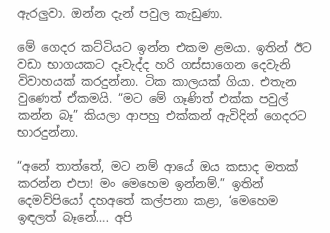ඇරලුවා. ඔන්න දැන් පවුල කැඩුණා.

මේ ගෙදර කට්ටියට ඉන්න එකම ළමයා. ඉතින් ඊට වඩා භාගයකට දෑවැද්ද හරි ගස්සාගෙන දෙවැනි විවාහයක් කරදුන්නා. ටික කාලයක් ගියා. එතැන වුණෙත් ඒකමයි. “මට මේ ගෑණිත් එක්ක පවුල් කන්න බෑ” කියලා ආපහු එක්කන් ඇවිදින් ගෙදරට භාරදුන්නා.

“අනේ තාත්තේ, මට නම් ආයේ ඔය කසාද මතක් කරන්න එපා! මං මෙහෙම ඉන්නම්.” ඉතින් දෙමව්පියෝ දහඅතේ කල්පනා කළා, ‘මෙහෙම ඉඳලත් බෑනේ…. අපි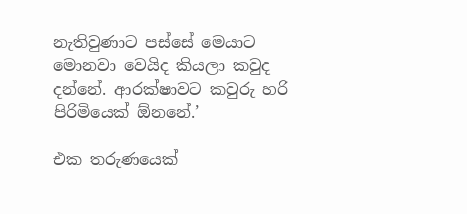නැතිවුණාට පස්සේ මෙයාට මොනවා වෙයිද කියලා කවුද දන්නේ. ආරක්ෂාවට කවුරු හරි පිරිමියෙක් ඕනනේ.’

එක තරුණයෙක්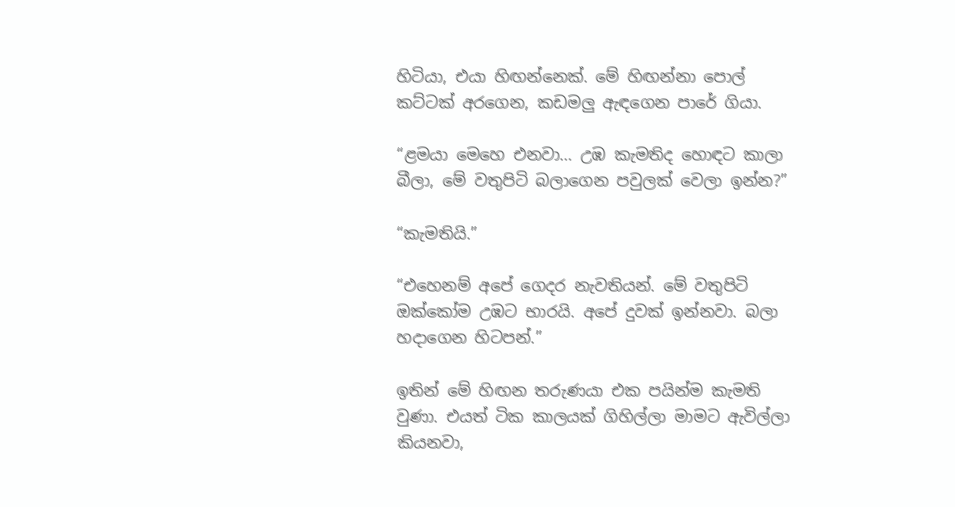හිටියා, එයා හිඟන්නෙක්. මේ හිඟන්නා පොල් කට්ටක් අරගෙන, කඩමලු ඇඳගෙන පාරේ ගියා.

“ළමයා මෙහෙ එනවා… උඹ කැමතිද හොඳට කාලා බීලා, මේ වතුපිටි බලාගෙන පවුලක් වෙලා ඉන්න?”

“කැමතියි.”

“එහෙනම් අපේ ගෙදර නැවතියන්. මේ වතුපිටි ඔක්කෝම උඹට භාරයි. අපේ දුවක් ඉන්නවා. බලා හදාගෙන හිටපන්.”

ඉතින් මේ හිඟන තරුණයා එක පයින්ම කැමති වුණා. එයත් ටික කාලයක් ගිහිල්ලා මාමට ඇවිල්ලා කියනවා,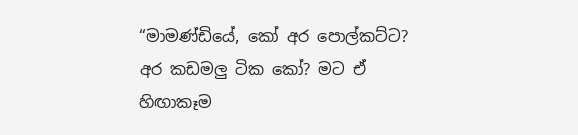“මාමණ්ඩියේ, කෝ අර පොල්කට්ට? අර කඩමලු ටික කෝ? මට ඒ හිඟාකෑම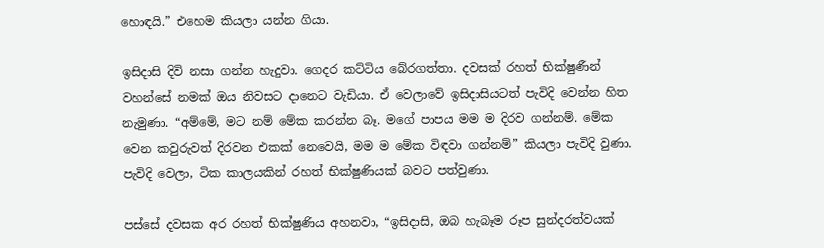හොඳයි.” එහෙම කියලා යන්න ගියා.

ඉසිදාසි දිවි නසා ගන්න හැදුවා. ගෙදර කට්ටිය බේරගත්තා. දවසක් රහත් භික්ෂුණීන් වහන්සේ නමක් ඔය නිවසට දානෙට වැඩියා. ඒ වෙලාවේ ඉසිදාසියටත් පැවිදි වෙන්න හිත නැමුණා. “අම්මේ, මට නම් මේක කරන්න බෑ. මගේ පාපය මම ම දිරව ගන්නම්. මේක වෙන කවුරුවත් දිරවන එකක් නෙවෙයි, මම ම මේක විඳවා ගන්නම්” කියලා පැවිදි වුණා. පැවිදි වෙලා, ටික කාලයකින් රහත් භික්ෂුණියක් බවට පත්වුණා.

පස්සේ දවසක අර රහත් භික්ෂුණිය අහනවා, “ඉසිදාසි, ඔබ හැබෑම රූප සුන්දරත්වයක්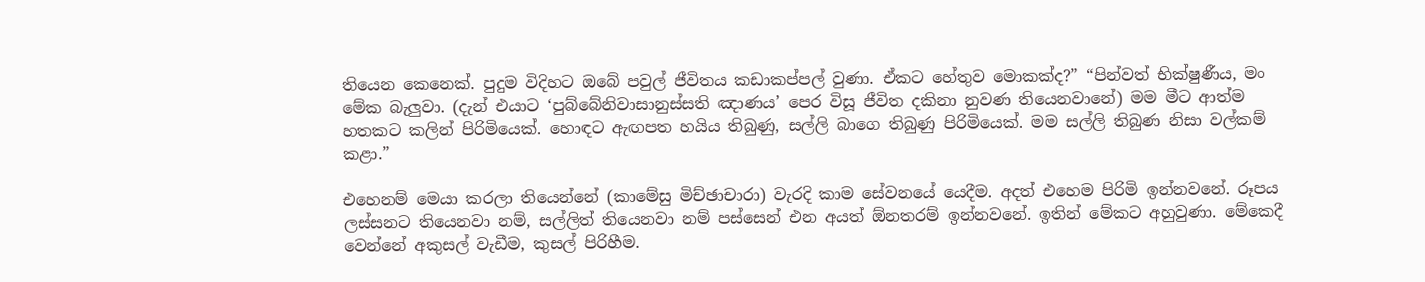තියෙන කෙනෙක්. පුදුම විදිහට ඔබේ පවුල් ජීවිතය කඩාකප්පල් වුණා. ඒකට හේතුව මොකක්ද?” “පින්වත් භික්ෂුණීය, මං මේක බැලුවා. (දැන් එයාට ‘පුබ්බේනිවාසානුස්සති ඤාණය’ පෙර විසූ ජීවිත දකිනා නුවණ තියෙනවානේ) මම මීට ආත්ම හතකට කලින් පිරිමියෙක්. හොඳට ඇඟපත හයිය තිබුණු, සල්ලි බාගෙ තිබුණු පිරිමියෙක්. මම සල්ලි තිබුණ නිසා වල්කම් කළා.”

එහෙනම් මෙයා කරලා තියෙන්නේ (කාමේසු මිච්ඡාචාරා) වැරදි කාම සේවනයේ යෙදීම. අදත් එහෙම පිරිමි ඉන්නවනේ. රූපය ලස්සනට තියෙනවා නම්, සල්ලිත් තියෙනවා නම් පස්සෙන් එන අයත් ඕනතරම් ඉන්නවනේ. ඉතින් මේකට අහුවුණා. මේකෙදී වෙන්නේ අකුසල් වැඩීම, කුසල් පිරිහීම.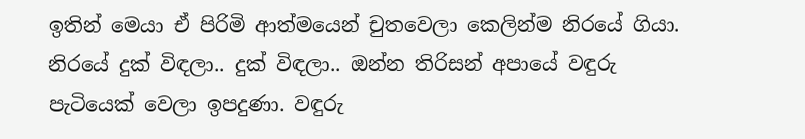ඉතින් මෙයා ඒ පිරිමි ආත්මයෙන් චුතවෙලා කෙලින්ම නිරයේ ගියා. නිරයේ දුක් විඳලා.. දුක් විඳලා.. ඔන්න තිරිසන් අපායේ වඳුරු පැටියෙක් වෙලා ඉපදුණා. වඳුරු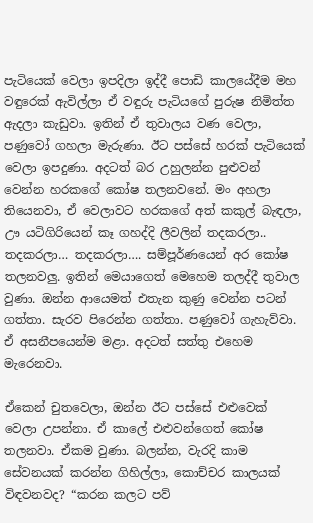පැටියෙක් වෙලා ඉපදිලා ඉද්දී පොඩි කාලයේදීම මහ වඳුරෙක් ඇවිල්ලා ඒ වඳුරු පැටියගේ පුරුෂ නිමිත්ත ඇදලා කැඩුවා. ඉතින් ඒ තුවාලය වණ වෙලා, පණුවෝ ගහලා මැරුණා. ඊට පස්සේ හරක් පැටියෙක් වෙලා ඉපදුණා. අදටත් බර උහුලන්න පුළුවන් වෙන්න හරකගේ කෝෂ තලනවනේ. මං අහලා තියෙනවා, ඒ වෙලාවට හරකගේ අත් කකුල් බැඳලා, ඌ යටිගිරියෙන් කෑ ගහද්දි ලීවලින් තදකරලා.. තදකරලා… තදකරලා…. සම්පූර්ණයෙන් අර කෝෂ තලනවලු. ඉතින් මෙයාගෙත් මෙහෙම තලද්දී තුවාල වුණා. ඔන්න ආයෙමත් එතැන කුණු වෙන්න පටන් ගත්තා. සැරව පිරෙන්න ගත්තා. පණුවෝ ගැහැව්වා. ඒ අසනීපයෙන්ම මළා. අදටත් සත්තු එහෙම මැරෙනවා.

ඒකෙන් චුතවෙලා, ඔන්න ඊට පස්සේ එළුවෙක් වෙලා උපන්නා. ඒ කාලේ එළුවන්ගෙත් කෝෂ තලනවා. ඒකම වුණා. බලන්න, වැරදි කාම සේවනයක් කරන්න ගිහිල්ලා, කොච්චර කාලයක් විඳවනවද? “කරන කලට පව්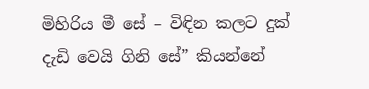මිහිරිය මී සේ – විඳින කලට දුක් දැඩි වෙයි ගිනි සේ” කියන්නේ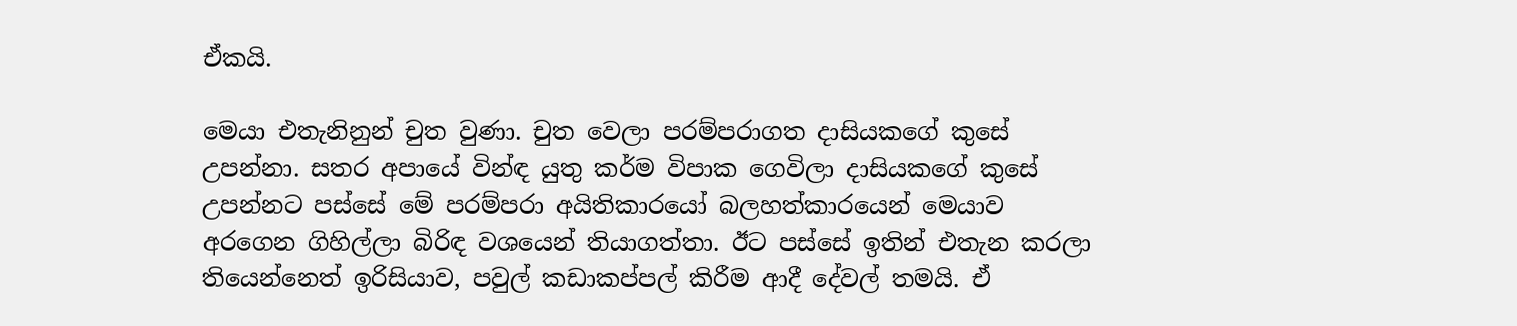ඒකයි.

මෙයා එතැනිනුන් චුත වුණා. චුත වෙලා පරම්පරාගත දාසියකගේ කුසේ උපන්නා. සතර අපායේ වින්ඳ යුතු කර්ම විපාක ගෙවිලා දාසියකගේ කුසේ උපන්නට පස්සේ මේ පරම්පරා අයිතිකාරයෝ බලහත්කාරයෙන් මෙයාව අරගෙන ගිහිල්ලා බිරිඳ වශයෙන් තියාගත්තා. ඊට පස්සේ ඉතින් එතැන කරලා තියෙන්නෙත් ඉරිසියාව, පවුල් කඩාකප්පල් කිරීම ආදී දේවල් තමයි. ඒ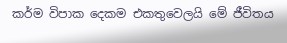කර්ම විපාක දෙකම එකතුවෙලයි මේ ජීවිතය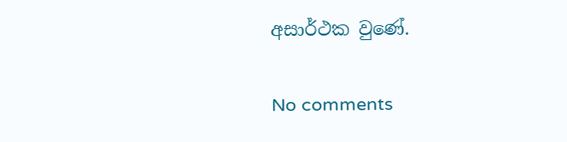අසාර්ථක වුණේ.

No comments